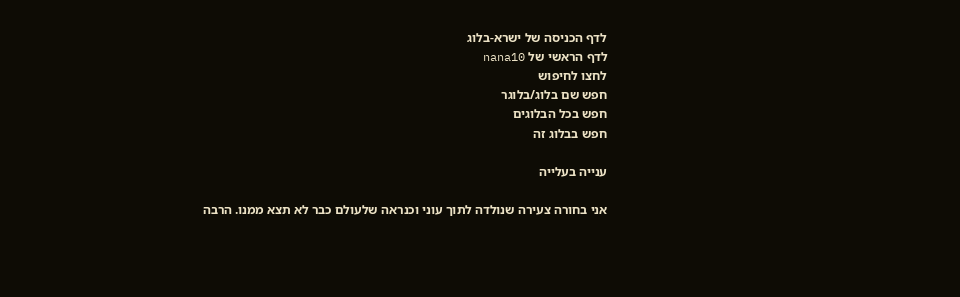לדף הכניסה של ישרא-בלוג
לדף הראשי של nana10
לחצו לחיפוש
חפש שם בלוג/בלוגר
חפש בכל הבלוגים
חפש בבלוג זה

ענייה בעלייה

אני בחורה צעירה שנולדה לתוך עוני וכנראה שלעולם כבר לא תצא ממנו. הרבה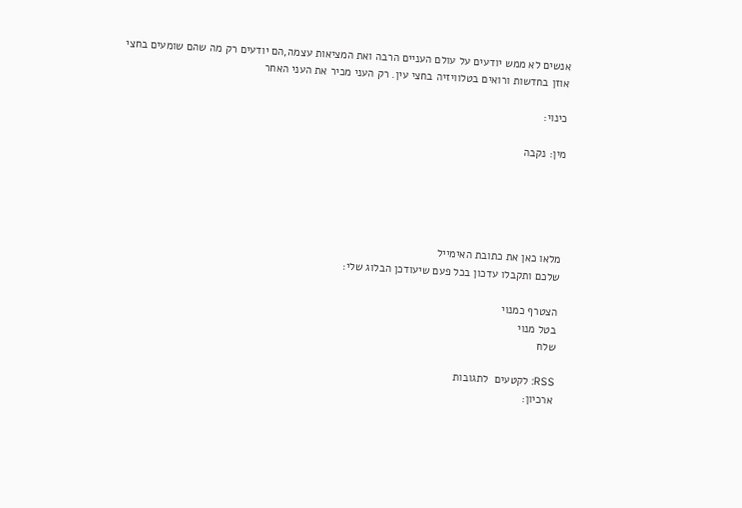אנשים לא ממש יודעים על עולם העניים הרבה ואת המציאות עצמה,הם יודעים רק מה שהם שומעים בחצי אוזן בחדשות ורואים בטלוויזיה בחצי עין. רק העני מכיר את העני האחר

כינוי:

מין: נקבה





מלאו כאן את כתובת האימייל
שלכם ותקבלו עדכון בכל פעם שיעודכן הבלוג שלי:

הצטרף כמנוי
בטל מנוי
שלח

RSS: לקטעים  לתגובות
ארכיון: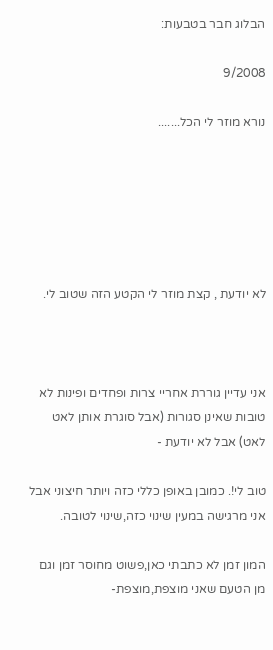הבלוג חבר בטבעות:

9/2008

נורא מוזר לי הכל.......






לא יודעת , קצת מוזר לי הקטע הזה שטוב לי.



אני עדיין גוררת אחריי צרות ופחדים ופינות לא טובות שאינן סגורות (אבל סוגרת אותן לאט לאט) אבל לא יודעת -

טוב לי!. כמובן באופן כללי כזה ויותר חיצוני אבל אני מרגישה במעין שינוי כזה,שינוי לטובה.

המון זמן לא כתבתי כאן,פשוט מחוסר זמן וגם מן הטעם שאני מוצפת,מוצפת-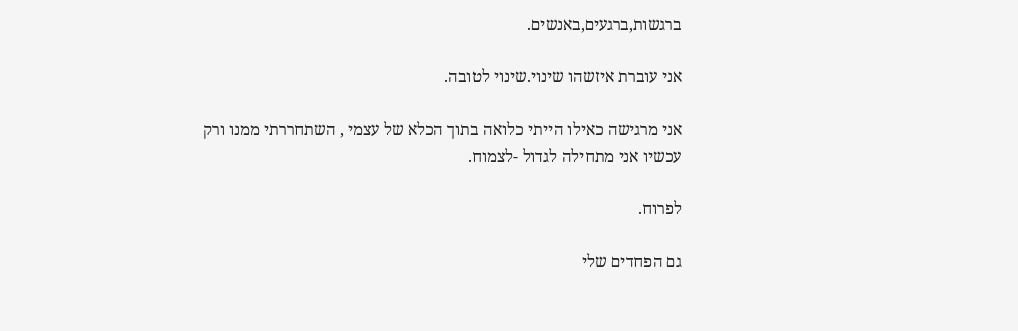ברגשות,ברגעים,באנשים.

אני עוברת איזשהו שינוי.שינוי לטובה.

אני מרגישה כאילו הייתי כלואה בתוך הכלא של עצמי , השתחררתי ממנו ורק עכשיו אני מתחילה לגדול -לצמוח.

לפרוח.

גם הפחדים שלי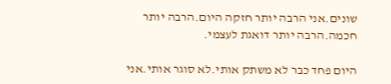שונים.אני הרבה יותר חזקה היום.הרבה יותר חכמה.הרבה יותר דואגת לעצמי.

היום פחד כבר לא משתק אותי.לא סוגר אותי.אני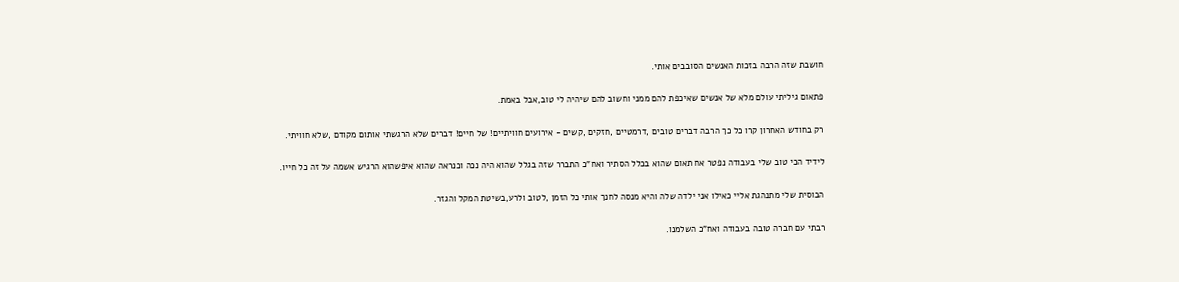חושבת שזה הרבה בזכות האנשים הסובבים אותי.

פתאום גיליתי עולם מלא של אנשים שאיכפת להם ממני וחשוב להם שיהיה לי טוב,אבל באמת.

רק בחודש האחרון קרו כל כך הרבה דברים טובים ,דרמטיים ,חזקים ,קשים - אירועים חוויתיים! של חיים! דברים שלא הרגשתי אותום מקודם ,שלא חוויתי.

לידיד הכי טוב שלי בעבודה נפטר אח תאום שהוא בכלל הסתיר ואח"כ התברר שזה בגלל שהוא היה נכה וכנראה שהוא איפשהוא הרגיש אשמה על זה כל חייו.

הבוסית שלי מתנהגת אליי כאילו אני ילדה שלה והיא מנסה לחנך אותי כל הזמן ,לטוב ולרע,בשיטת המקל והגזר.

רבתי עם חברה טובה בעבודה ואח"כ השלמנו.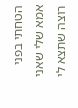הטחתי בפני אמא שלי שאני רוצה שתצא לי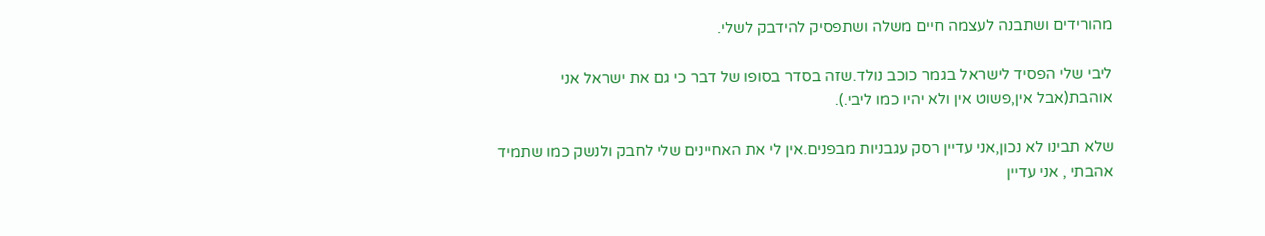מהורידים ושתבנה לעצמה חיים משלה ושתפסיק להידבק לשלי.

ליבי שלי הפסיד לישראל בגמר כוכב נולד.שזה בסדר בסופו של דבר כי גם את ישראל אני אוהבת(אבל אין,פשוט אין ולא יהיו כמו ליבי.).

שלא תבינו לא נכון,אני עדיין רסק עגבניות מבפנים.אין לי את האחיינים שלי לחבק ולנשק כמו שתמיד אהבתי , אני עדיין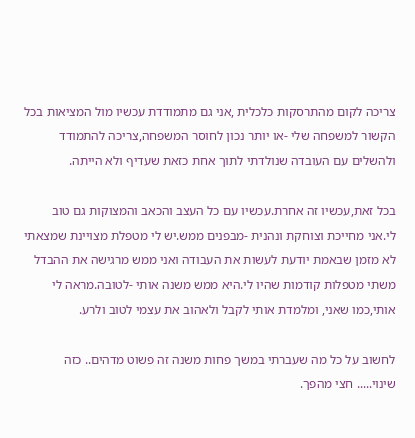צריכה לקום מהתרסקות כלכלית ,אני גם מתמודדת עכשיו מול המציאות בכל הקשור למשפחה שלי -או יותר נכון לחוסר המשפחה,צריכה להתמודד ולהשלים עם העובדה שנולדתי לתוך אחת כזאת שעדיף ולא הייתה.

בכל זאת,עכשיו זה אחרת.עכשיו עם כל העצב והכאב והמצוקות גם טוב לי.אני מחייכת וצוחקת ונהנית -מבפנים ממש.יש לי מטפלת מצויינת שמצאתי לא מזמן שבאמת יודעת לעשות את העבודה ואני ממש מרגישה את ההבדל משתי מטפלות קודמות שהיו לי.היא ממש משנה אותי -לטובה.מראה לי אותי,כמו שאני, ומלמדת אותי לקבל ולאהוב את עצמי לטוב ולרע.

לחשוב על כל מה שעברתי במשך פחות משנה זה פשוט מדהים.. כזה שינוי..... חצי מהפך.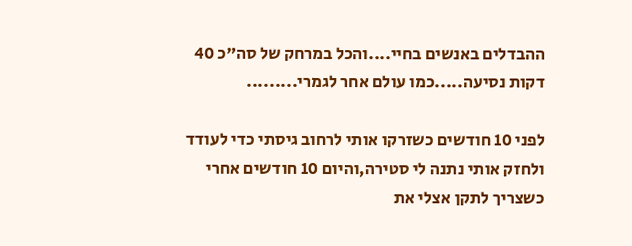ההבדלים באנשים בחיי....והכל במרחק של סה"כ 40 דקות נסיעה.....כמו עולם אחר לגמרי.........

לפני 10 חודשים כשזרקו אותי לרחוב גיסתי כדי לעודד ולחזק אותי נתנה לי סטירה,והיום 10 חודשים אחרי כשצריך לתקן אצלי את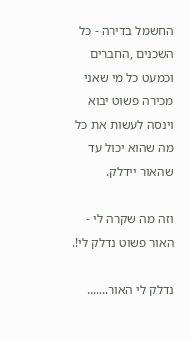החשמל בדירה - כל השכנים ,החברים וכמעט כל מי שאני מכירה פשוט יבוא וינסה לעשות את כל מה שהוא יכול עד שהאור יידלק.

וזה מה שקרה לי - האור פשוט נדלק לי!.

נדלק לי האור.......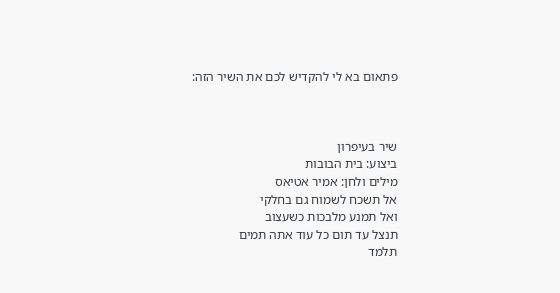פתאום בא לי להקדיש לכם את השיר הזה:



שיר בעיפרון
ביצוע: בית הבובות
מילים ולחן: אמיר אטיאס
אל תשכח לשמוח גם בחלקי
ואל תמנע מלבכות כשעצוב
תנצל עד תום כל עוד אתה תמים
תלמד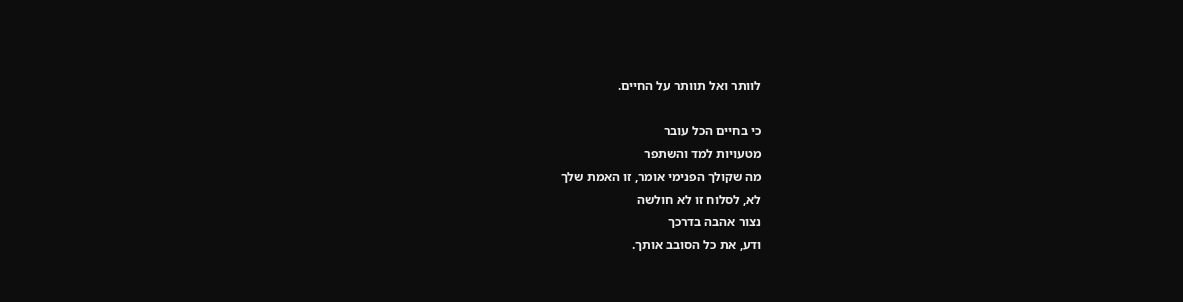לוותר ואל תוותר על החיים.

כי בחיים הכל עובר
מטעויות למד והשתפר
מה שקולך הפנימי אומר, זו האמת שלך
לא, לסלוח זו לא חולשה
נצור אהבה בדרכך
ודע, את כל הסובב אותך.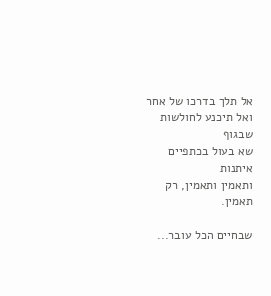אל תלך בדרכו של אחר
ואל תיכנע לחולשות שבגוף
שא בעול בכתפיים איתנות
ותאמין ותאמין, רק תאמין.

שבחיים הכל עובר...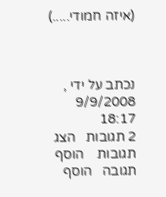(איזה חמודי.....)



נכתב על ידי , 9/9/2008 18:17
2 תגובות   הצג תגובות    הוסף תגובה   הוסף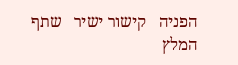הפניה   קישור ישיר   שתף   המלץ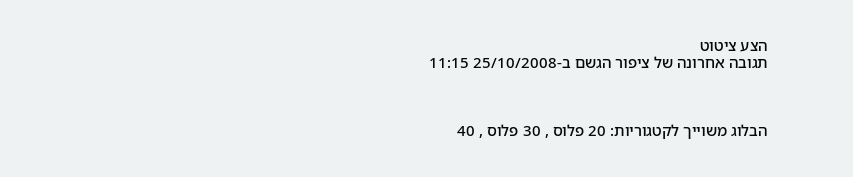הצע ציטוט
תגובה אחרונה של ציפור הגשם ב-25/10/2008 11:15



הבלוג משוייך לקטגוריות: 20 פלוס , 30 פלוס , 40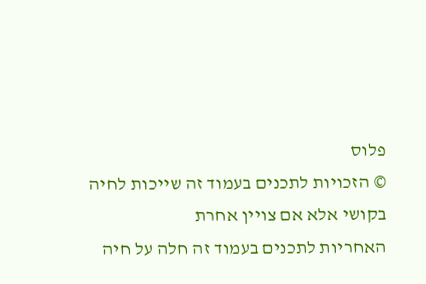פלוס
© הזכויות לתכנים בעמוד זה שייכות לחיה בקושי אלא אם צויין אחרת
האחריות לתכנים בעמוד זה חלה על חיה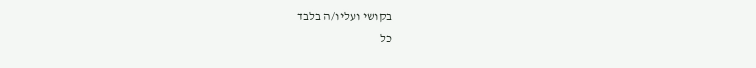בקושי ועליו/ה בלבד
כל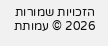הזכויות שמורות 2026 © עמותת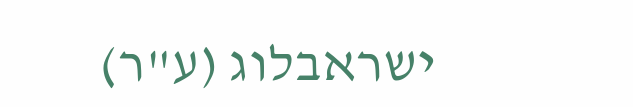ישראבלוג (ע"ר)